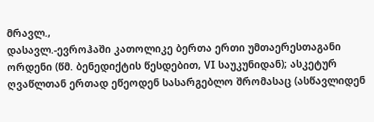მრავლ.,
დასავლ.-ევროჰაში კათოლიკე ბერთა ერთი უმთაერესთაგანი ორდენი (წმ. ბენედიქტის წესდებით, VI საუკუნიდან); ასკეტურ ღვაწლთან ერთად ეწეოდენ სასარგებლო შრომასაც (ასწავლიდენ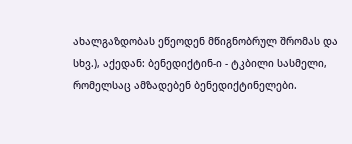ახალგაზდობას ეწეოდენ მწიგნობრულ შრომას და სხვ.), აქედან: ბენედიქტინ-ი - ტკბილი სასმელი, რომელსაც ამზადებენ ბენედიქტინელები.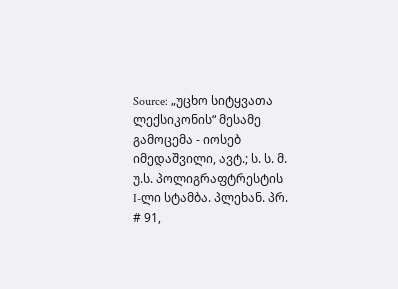Source: „უცხო სიტყვათა ლექსიკონის“ მესამე გამოცემა - იოსებ იმედაშვილი, ავტ.; ს. ს. მ. უ.ს. პოლიგრაფტრესტის I-ლი სტამბა. პლეხან. პრ. # 91,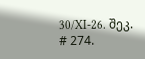30/XI-26. შეკ. # 274.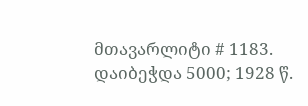მთავარლიტი # 1183. დაიბეჭდა 5000; 1928 წ.